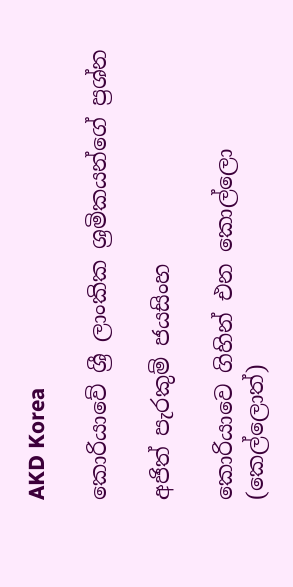AKD Korea

කොරියාවේ ශ්‍රී ලාංකික ශ්‍රමිකයන්ගේ ප්‍රශ්න

අජිත් පැරකුම් ජයසිංහ

කොරියාවෙ ගිහින් එන කොල්ලො (කෙල්ලොත්)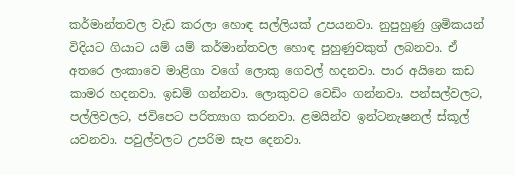කර්මාන්තවල වැඩ කරලා හොඳ සල්ලියක් උපයනවා. නුපුහුණු ශ්‍රමිකයන් විදියට ගියාට යම් යම් කර්මාන්තවල හොඳ පුහුණුවකුත් ලබනවා. ඒ අතරෙ ලංකාවෙ මාළිගා වගේ ලොකු ගෙවල් හදනවා. පාර අයිනෙ කඩ කාමර හදනවා. ඉඩම් ගන්නවා. ලොකුවට වෙඩිං ගන්නවා. පන්සල්වලට, පල්ලිවලට, ජවිපෙට පරිත්‍යාග කරනවා. ළමයින්ව ඉන්ටනැෂනල් ස්කූල් යවනවා. පවුල්වලට උපරිම සැප දෙනවා.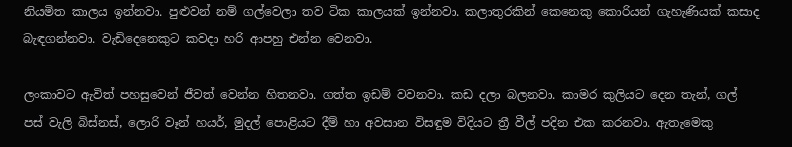නියමිත කාලය ඉන්නවා. පුළුවන් නම් ගල්වෙලා තව ටික කාලයක් ඉන්නවා. කලාතුරකින් කෙනෙකු කොරියන් ගැහැණියක් කසාද බැඳගන්නවා. වැඩිදෙනෙකුට කවදා හරි ආපහු එන්න වෙනවා.

ලංකාවට ඇවිත් පහසුවෙන් ජීවත් වෙන්න හිතනවා. ගත්ත ඉඩම් වවනවා. කඩ දලා බලනවා. කාමර කුලියට දෙන තැන්, ගල් පස් වැලි බිස්නස්, ලොරි වෑන් හයර්, මුදල් පොළියට දීම් හා අවසාන විසඳුම විදියට ත්‍රී වීල් පදින එක කරනවා. ඇතැමෙකු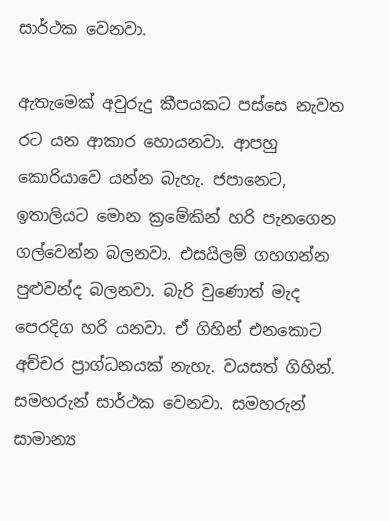සාර්ථක වෙනවා.

ඇතැමෙක් අවුරුදු කීපයකට පස්සෙ නැවත රට යන ආකාර හොයනවා. ආපහු කොරියාවෙ යන්න බැහැ. ජපානෙට, ඉතාලියට මොන ක්‍රමේකින් හරි පැනගෙන ගල්වෙන්න බලනවා. එසයිලම් ගහගන්න පුළුවන්ද බලනවා. බැරි වුණොත් මැද පෙරදිග හරි යනවා. ඒ ගිහින් එනකොට අච්චර ප්‍රාග්ධනයක් නැහැ. වයසත් ගිහින්. සමහරුන් සාර්ථක වෙනවා. සමහරුන් සාමාන්‍ය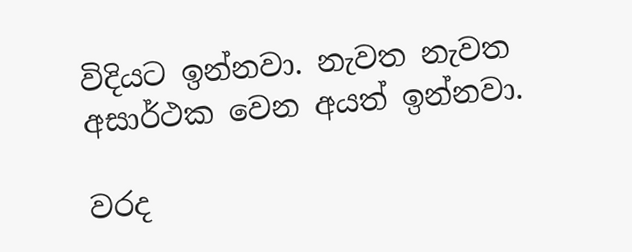විදියට ඉන්නවා. නැවත නැවත අසාර්ථක වෙන අයත් ඉන්නවා.

වරද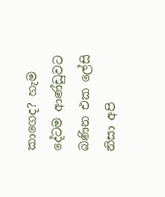කාගෙද? හැම දේටම ආණ්ඩුවට බණින එක ලේසි නිසා අපි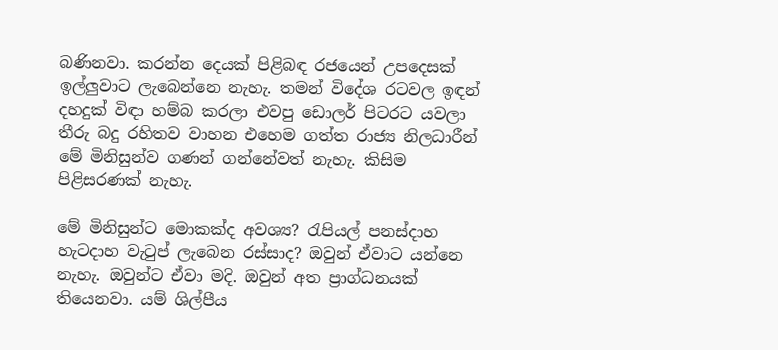බණිනවා. කරන්න දෙයක් පිළිබඳ රජයෙන් උපදෙසක් ඉල්ලුවාට ලැබෙන්නෙ නැහැ. තමන් විදේශ රටවල ඉඳන් දහදුක් විඳා හම්බ කරලා එවපු ඩොලර් පිටරට යවලා තීරු බදු රහිතව වාහන එහෙම ගත්ත රාජ්‍ය නිලධාරීන් මේ මිනිසුන්ව ගණන් ගන්නේවත් නැහැ. කිසිම පිළිසරණක් නැහැ.

මේ මිනිසුන්ට මොකක්ද අවශ්‍ය? රැපියල් පනස්දාහ හැටදාහ වැටුප් ලැබෙන රස්සාද? ඔවුන් ඒවාට යන්නෙ නැහැ. ඔවුන්ට ඒවා මදි. ඔවුන් අත ප්‍රාග්ධනයක් තියෙනවා. යම් ශිල්පීය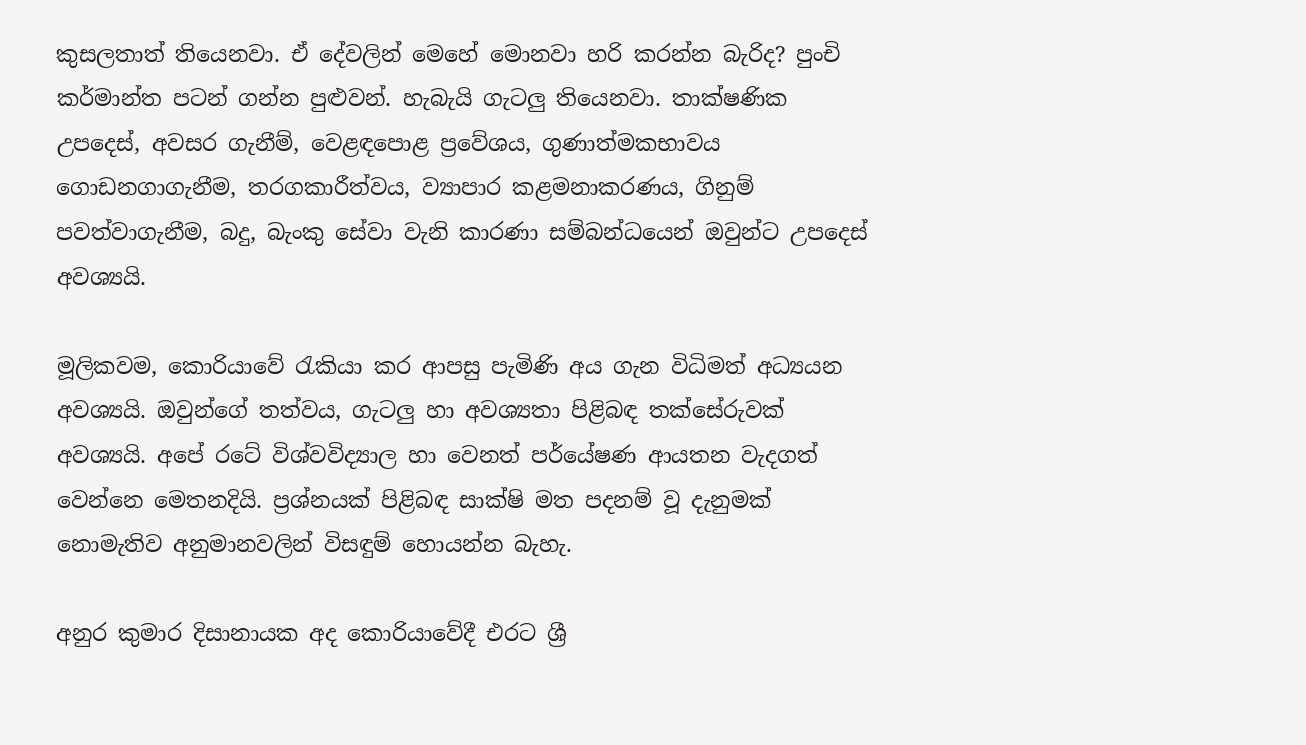කුසලතාත් තියෙනවා. ඒ දේවලින් මෙහේ මොනවා හරි කරන්න බැරිද? පුංචි කර්මාන්ත පටන් ගන්න පුළුවන්. හැබැයි ගැටලු තියෙනවා. තාක්ෂණික උපදෙස්, අවසර ගැනීම්, වෙළඳපොළ ප්‍රවේශය, ගුණාත්මකභාවය ගොඩනගාගැනීම, තරගකාරීත්වය, ව්‍යාපාර කළමනාකරණය, ගිනුම් පවත්වාගැනීම, බදු, බැංකු සේවා වැනි කාරණා සම්බන්ධයෙන් ඔවුන්ට උපදෙස් අවශ්‍යයි.

මූලිකවම, කොරියාවේ රැකියා කර ආපසු පැමිණි අය ගැන විධිමත් අධ්‍යයන අවශ්‍යයි. ඔවුන්ගේ තත්වය, ගැටලු හා අවශ්‍යතා පිළිබඳ තක්සේරුවක් අවශ්‍යයි. අපේ රටේ විශ්වවිද්‍යාල හා වෙනත් පර්යේෂණ ආයතන වැදගත් වෙන්නෙ මෙතනදියි. ප්‍රශ්නයක් පිළිබඳ සාක්ෂි මත පදනම් වූ දැනුමක් නොමැතිව අනුමානවලින් විසඳුම් හොයන්න බැහැ.

අනුර කුමාර දිසානායක අද කොරියාවේදී එරට ශ්‍රී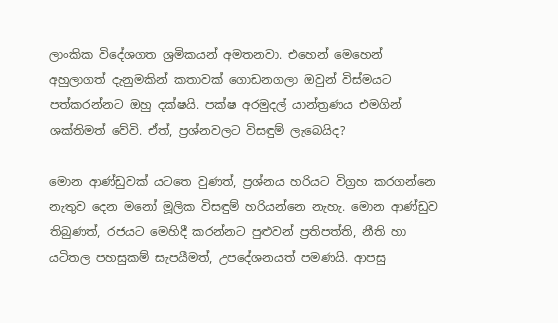ලාංකික විදේශගත ශ්‍රමිකයන් අමතනවා. එහෙන් මෙහෙන් අහුලාගත් දැනුමකින් කතාවක් ගොඩනගලා ඔවුන් විස්මයට පත්කරන්නට ඔහු දක්ෂයි. පක්ෂ අරමුදල් යාන්ත්‍රණය එමගින් ශක්තිමත් වේවි. ඒත්, ප්‍රශ්නවලට විසඳුම් ලැබෙයිද?

මොන ආණ්ඩුවක් යටතෙ වුණත්, ප්‍රශ්නය හරියට විග්‍රහ කරගන්නෙ නැතුව දෙන මනෝ මූලික විසඳුම් හරියන්නෙ නැහැ. මොන ආණ්ඩුව තිබුණත්, රජයට මෙහිදී කරන්නට පුළුවන් ප්‍රතිපත්ති, නීති හා යටිතල පහසුකම් සැපයීමත්, උපදේශනයත් පමණයි. ආපසු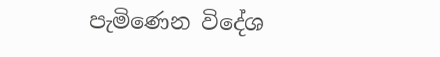පැමිණෙන විදේශ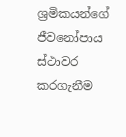ශ්‍රමිකයන්ගේ ජීවනෝපාය ස්ථාවර කරගැනීම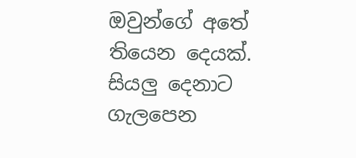ඔවුන්ගේ අතේ තියෙන දෙයක්. සියලු දෙනාට ගැලපෙන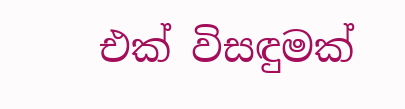එක් විසඳුමක්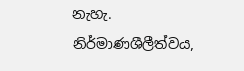නැහැ. නිර්මාණශීලීත්වය,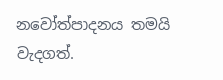නවෝත්පාදනය තමයි වැදගත්.